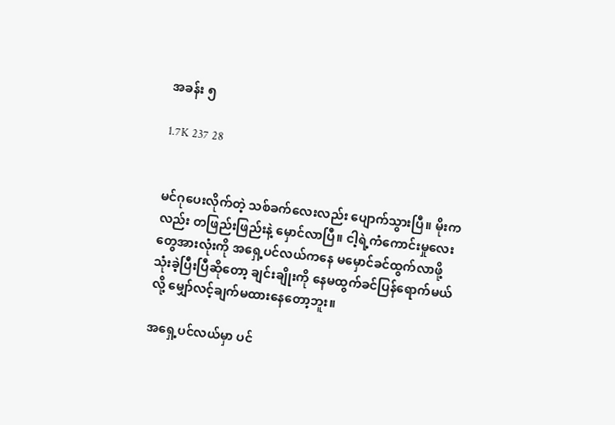အခန်း ၅

1.7K 237 28


မင်ဂုပေးလိုက်တဲ့ သစ်ခက်လေးလည်း ပျောက်သွားပြီ။ မိုးကလည်း တဖြည်းဖြည်းနဲ့ မှောင်လာပြီ။ ငါ့ရဲ့ကံကောင်းမှုလေးတွေအားလုံးကို အရှေ့ပင်လယ်ကနေ မမှောင်ခင်ထွက်လာဖို့ သုံးခဲ့ပြီးပြီဆိုတော့ ချင်းချိုးကို နေမထွက်ခင်ပြန်ရောက်မယ်လို့ မျှော်လင့်ချက်မထားနေတော့ဘူး။

အရှေ့ပင်လယ်မှာ ပင်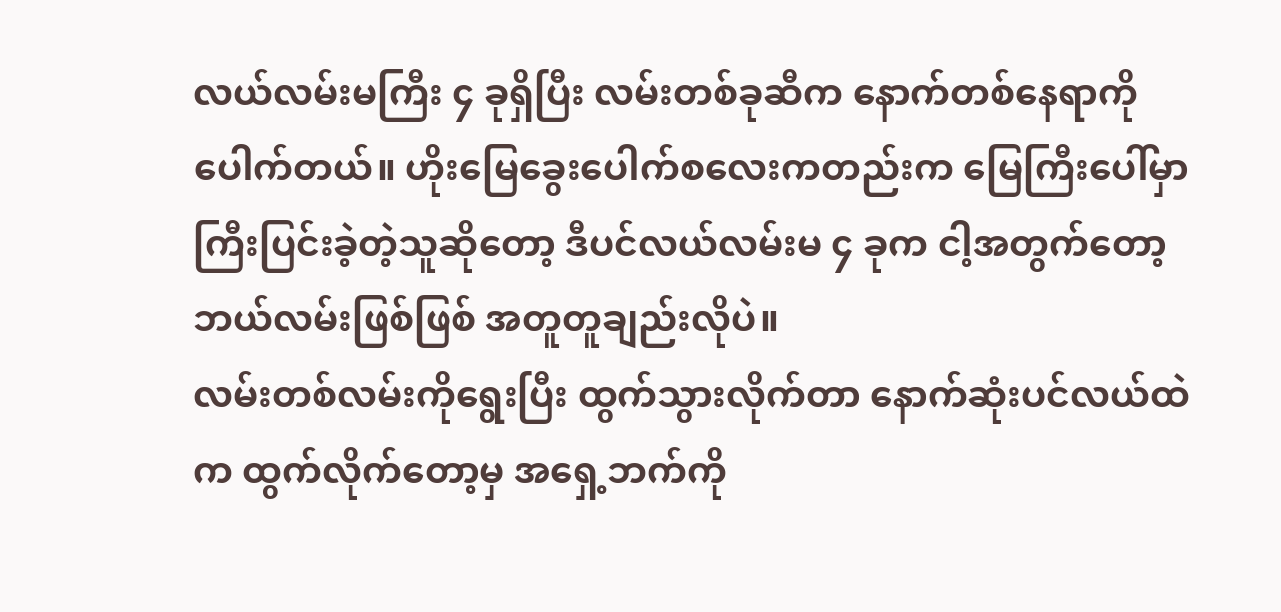လယ်လမ်းမကြီး ၄ ခုရှိပြီး လမ်းတစ်ခုဆီက နောက်တစ်နေရာကိုပေါက်တယ်။ ဟိုးမြေခွေးပေါက်စလေးကတည်းက မြေကြီးပေါ်မှာကြီးပြင်းခဲ့တဲ့သူဆိုတော့ ဒီပင်လယ်လမ်းမ ၄ ခုက ငါ့အတွက်တော့ ဘယ်လမ်းဖြစ်ဖြစ် အတူတူချည်းလိုပဲ။
လမ်းတစ်လမ်းကိုရွေးပြီး ထွက်သွားလိုက်တာ နောက်ဆုံးပင်လယ်ထဲက ထွက်လိုက်တော့မှ အရှေ့ဘက်ကို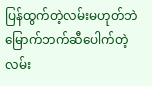ပြန်ထွက်တဲ့လမ်းမဟုတ်ဘဲ မြောက်ဘက်ဆီပေါက်တဲ့ လမ်း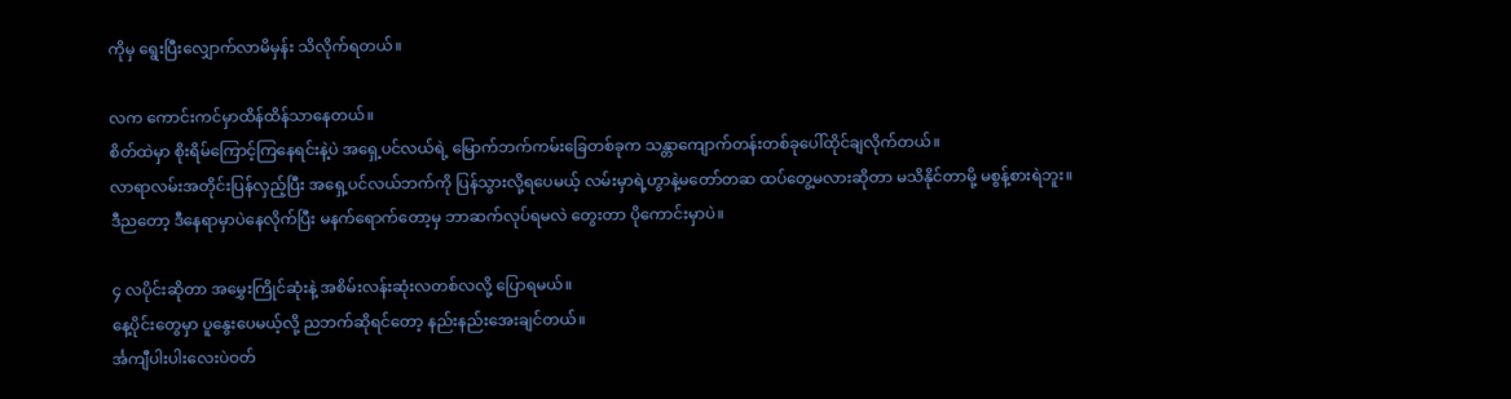ကိုမှ ရွေးပြီးလျှောက်လာမိမှန်း သိလိုက်ရတယ်။

လက ကောင်းကင်မှာထိန်ထိန်သာနေတယ်။
စိတ်ထဲမှာ စိုးရိမ်ကြောင့်ကြနေရင်းနဲ့ပဲ အရှေ့ပင်လယ်ရဲ့ မြောက်ဘက်ကမ်းခြေတစ်ခုက သန္တာကျောက်တန်းတစ်ခုပေါ်ထိုင်ချလိုက်တယ်။
လာရာလမ်းအတိုင်းပြန်လှည့်ပြီး အရှေ့ပင်လယ်ဘက်ကို ပြန်သွားလို့ရပေမယ့် လမ်းမှာရဲ့ဟွာနဲ့မတော်တဆ ထပ်တွေ့မလားဆိုတာ မသိနိုင်တာမို့ မစွန့်စားရဲဘူး။
ဒီညတော့ ဒီနေရာမှာပဲနေလိုက်ပြီး မနက်ရောက်တော့မှ ဘာဆက်လုပ်ရမလဲ တွေးတာ ပိုကောင်းမှာပဲ။

၄ လပိုင်းဆိုတာ အမွှေးကြိုင်ဆုံးနဲ့ အစိမ်းလန်းဆုံးလတစ်လလို့ ပြောရမယ်။
နေ့ပိုင်းတွေမှာ ပူနွေးပေမယ့်လို့ ညဘက်ဆိုရင်တော့ နည်းနည်းအေးချင်တယ်။
င်္အကျီပါးပါးလေးပဲဝတ်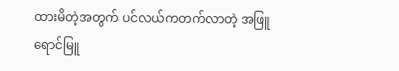ထားမိတဲ့အတွက် ပင်လယ်ကတက်လာတဲ့ အဖြူရောင်မြူ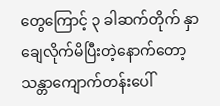တွေကြောင့် ၃ ခါဆက်တိုက် နှာချေလိုက်မိပြီးတဲ့နောက်တော့ သန္တာကျောက်တန်းပေါ်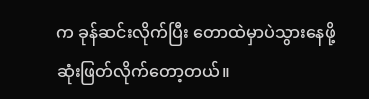က ခုန်ဆင်းလိုက်ပြီး တောထဲမှာပဲသွားနေဖို့ ဆုံးဖြတ်လိုက်တော့တယ်။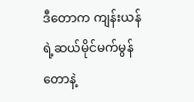ဒီတောက ကျန်းယန်ရဲ့ဆယ်မိုင်မက်မွန်တောနဲ့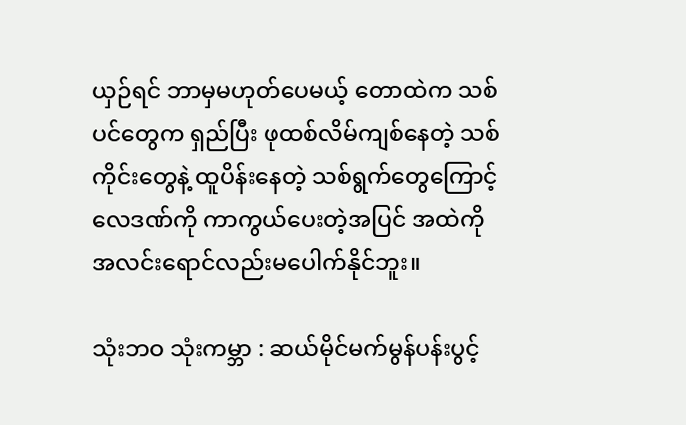ယှဉ်ရင် ဘာမှမဟုတ်ပေမယ့် တောထဲက သစ်ပင်တွေက ရှည်ပြီး ဖုထစ်လိမ်ကျစ်နေတဲ့ သစ်ကိုင်းတွေနဲ့ ထူပိန်းနေတဲ့ သစ်ရွက်တွေကြောင့် လေဒဏ်ကို ကာကွယ်ပေးတဲ့အပြင် အထဲကို အလင်းရောင်လည်းမပေါက်နိုင်ဘူး။

သုံးဘဝ သုံးကမ္ဘာ : ဆယ်မိုင်မက်မွန်ပန်းပွင့်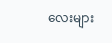လေးများ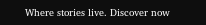Where stories live. Discover now